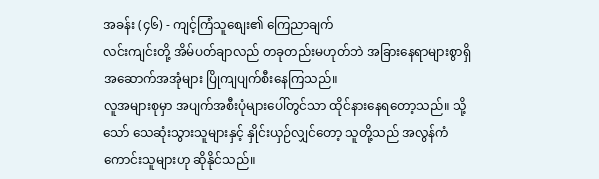အခန်း (၄၆) - ကျင့်ကြံသူစျေး၏ ကြေညာချက်
လင်းကျင်းတို့ အိမ်ပတ်ချာလည် တခုတည်းမဟုတ်ဘဲ အခြားနေရာများစွာရှိ အဆောက်အအုံများ ပြိုကျပျက်စီးနေကြသည်။
လူအများစုမှာ အပျက်အစီးပုံများပေါ်တွင်သာ ထိုင်နားနေရတော့သည်။ သို့သော် သေဆုံးသွားသူများနှင့် နှိုင်းယှဉ်လျှင်တော့ သူတို့သည် အလွန်ကံကောင်းသူများဟု ဆိုနိုင်သည်။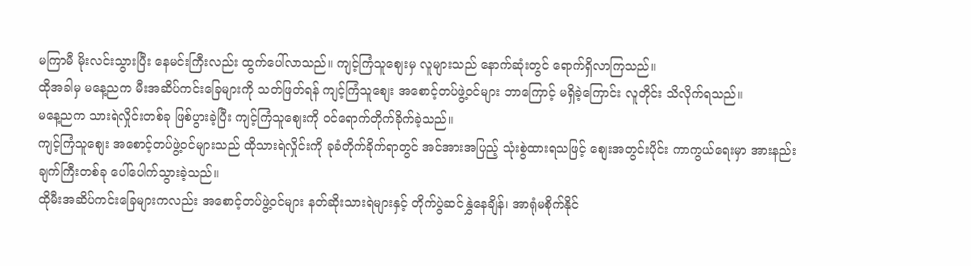မကြာမီ မိုးလင်းသွားပြီး နေမင်းကြီးလည်း ထွက်ပေါ်လာသည်။ ကျင့်ကြံသူစျေးမှ လူများသည် နောက်ဆုံးတွင် ရောက်ရှိလာကြသည်။
ထိုအခါမှ မနေ့ညက မီးအဆိပ်ကင်းခြေများကို သတ်ဖြတ်ရန် ကျင့်ကြံသူစျေး အစောင့်တပ်ဖွဲ့ဝင်များ ဘာကြောင့် မရှိခဲ့ကြောင်း လူတိုင်း သိလိုက်ရသည်။
မနေ့ညက သားရဲလှိုင်းတစ်ခု ဖြစ်ပွားခဲ့ပြီး ကျင့်ကြံသူစျေးကို ဝင်ရောက်တိုက်ခိုက်ခဲ့သည်။
ကျင့်ကြံသူစျေး အစောင့်တပ်ဖွဲ့ဝင်များသည် ထိုသားရဲလှိုင်းကို ခုခံတိုက်ခိုက်ရာတွင် အင်အားအပြည့် သုံးစွဲထားရသဖြင့် စျေးအတွင်းပိုင်း ကာကွယ်ရေးမှာ အားနည်းချက်ကြီးတစ်ခု ပေါ်ပေါက်သွားခဲ့သည်။
ထိုမီးအဆိပ်ကင်းခြေများကလည်း အစောင့်တပ်ဖွဲ့ဝင်များ နတ်ဆိုးသားရဲများနှင့် တိုက်ပွဲဆင်နွှဲနေချိန်၊ အာရုံမစိုက်နိုင်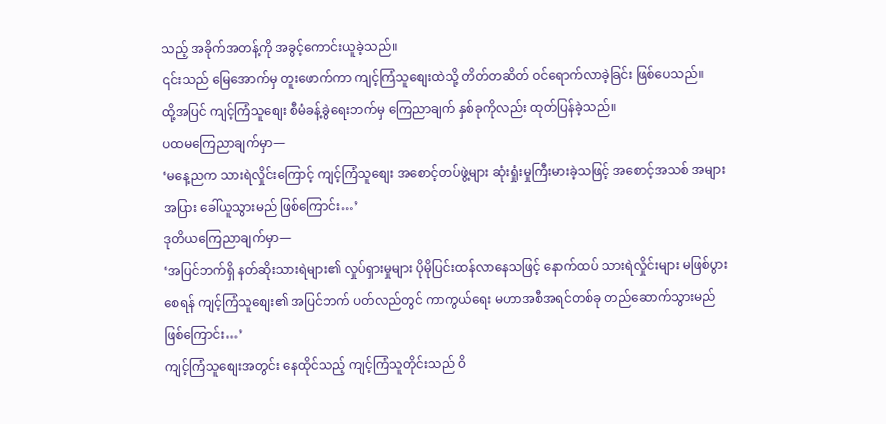သည့် အခိုက်အတန့်ကို အခွင့်ကောင်းယူခဲ့သည်။
၎င်းသည် မြေအောက်မှ တူးဖောက်ကာ ကျင့်ကြံသူစျေးထဲသို့ တိတ်တဆိတ် ဝင်ရောက်လာခဲ့ခြင်း ဖြစ်ပေသည်။
ထို့အပြင် ကျင့်ကြံသူစျေး စီမံခန့်ခွဲရေးဘက်မှ ကြေညာချက် နှစ်ခုကိုလည်း ထုတ်ပြန်ခဲ့သည်။
ပထမကြေညာချက်မှာ—
‘မနေ့ညက သားရဲလှိုင်းကြောင့် ကျင့်ကြံသူစျေး အစောင့်တပ်ဖွဲ့များ ဆုံးရှုံးမှုကြီးမားခဲ့သဖြင့် အစောင့်အသစ် အများအပြား ခေါ်ယူသွားမည် ဖြစ်ကြောင်း…’
ဒုတိယကြေညာချက်မှာ—
‘အပြင်ဘက်ရှိ နတ်ဆိုးသားရဲများ၏ လှုပ်ရှားမှုများ ပိုမိုပြင်းထန်လာနေသဖြင့် နောက်ထပ် သားရဲလှိုင်းများ မဖြစ်ပွားစေရန် ကျင့်ကြံသူစျေး၏ အပြင်ဘက် ပတ်လည်တွင် ကာကွယ်ရေး မဟာအစီအရင်တစ်ခု တည်ဆောက်သွားမည် ဖြစ်ကြောင်း…’
ကျင့်ကြံသူစျေးအတွင်း နေထိုင်သည့် ကျင့်ကြံသူတိုင်းသည် ဝိ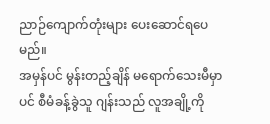ညာဉ်ကျောက်တုံးများ ပေးဆောင်ရပေမည်။
အမှန်ပင် မွန်းတည့်ချိန် မရောက်သေးမီမှာပင် စီမံခန့်ခွဲသူ ဂျန်းသည် လူအချို့ကို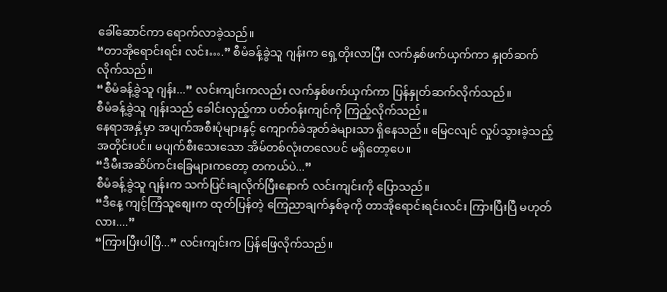ခေါ်ဆောင်ကာ ရောက်လာခဲ့သည်။
“တာအိုရောင်းရင်း လင်း….” စီမံခန့်ခွဲသူ ဂျန်းက ရှေ့တိုးလာပြီး လက်နှစ်ဖက်ယှက်ကာ နှုတ်ဆက်လိုက်သည်။
“စီမံခန့်ခွဲသူ ဂျန်း...” လင်းကျင်းကလည်း လက်နှစ်ဖက်ယှက်ကာ ပြန်နှုတ်ဆက်လိုက်သည်။
စီမံခန့်ခွဲသူ ဂျန်းသည် ခေါင်းလှည့်ကာ ပတ်ဝန်းကျင်ကို ကြည့်လိုက်သည်။
နေရာအနှံ့မှာ အပျက်အစီးပုံများနှင့် ကျောက်ခဲအုတ်ခဲများသာ ရှိနေသည်။ မြေငလျင် လှုပ်သွားခဲ့သည့်အတိုင်းပင်။ မပျက်စီးသေးသော အိမ်တစ်လုံးတလေပင် မရှိတော့ပေ။
“ဒီမီးအဆိပ်ကင်းခြေများကတော့ တကယ်ပဲ...”
စီမံခန့်ခွဲသူ ဂျန်းက သက်ပြင်းချလိုက်ပြီးနောက် လင်းကျင်းကို ပြောသည်။
“ဒီနေ့ ကျင့်ကြံသူစျေးက ထုတ်ပြန်တဲ့ ကြေညာချက်နှစ်ခုကို တာအိုရောင်းရင်းလင်း ကြားပြီးပြီ မဟုတ်လား....”
“ကြားပြီးပါပြီ...” လင်းကျင်းက ပြန်ဖြေလိုက်သည်။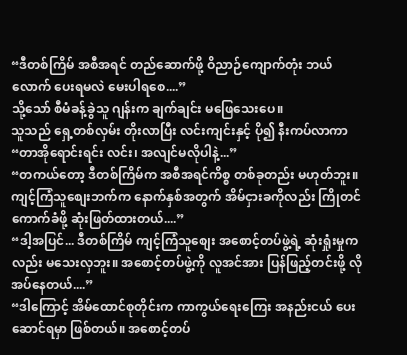“ဒီတစ်ကြိမ် အစီအရင် တည်ဆောက်ဖို့ ဝိညာဉ်ကျောက်တုံး ဘယ်လောက် ပေးရမလဲ မေးပါရစေ....”
သို့သော် စီမံခန့်ခွဲသူ ဂျန်းက ချက်ချင်း မဖြေသေးပေ။
သူသည် ရှေ့တစ်လှမ်း တိုးလာပြီး လင်းကျင်းနှင့် ပို၍ နီးကပ်လာကာ
“တာအိုရောင်းရင်း လင်း၊ အလျင်မလိုပါနဲ့...”
“တကယ်တော့ ဒီတစ်ကြိမ်က အစီအရင်ကိစ္စ တစ်ခုတည်း မဟုတ်ဘူး။ ကျင့်ကြံသူစျေးဘက်က နောက်နှစ်အတွက် အိမ်ငှားခကိုလည်း ကြိုတင် ကောက်ခံဖို့ ဆုံးဖြတ်ထားတယ်....”
“ဒါ့အပြင်... ဒီတစ်ကြိမ် ကျင့်ကြံသူစျေး အစောင့်တပ်ဖွဲ့ရဲ့ ဆုံးရှုံးမှုကလည်း မသေးလှဘူး။ အစောင့်တပ်ဖွဲ့ကို လူအင်အား ပြန်ဖြည့်တင်းဖို့ လိုအပ်နေတယ်....”
“ဒါကြောင့် အိမ်ထောင်စုတိုင်းက ကာကွယ်ရေးကြေး အနည်းငယ် ပေးဆောင်ရမှာ ဖြစ်တယ်။ အစောင့်တပ်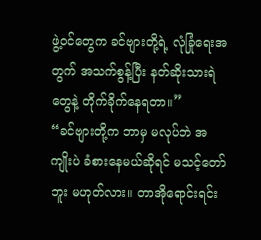ဖွဲ့ဝင်တွေက ခင်ဗျားတို့ရဲ့ လုံခြုံရေးအတွက် အသက်စွန့်ပြီး နတ်ဆိုးသားရဲတွေနဲ့ တိုက်ခိုက်နေရတာ။”
“ခင်ဗျားတို့က ဘာမှ မလုပ်ဘဲ အကျိုးပဲ ခံစားနေမယ်ဆိုရင် မသင့်တော်ဘူး မဟုတ်လား။ တာအိုရောင်းရင်း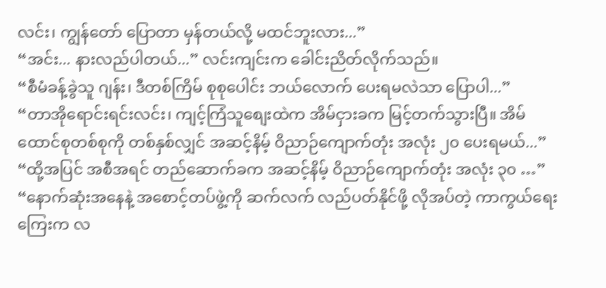လင်း၊ ကျွန်တော် ပြောတာ မှန်တယ်လို့ မထင်ဘူးလား...”
“အင်း... နားလည်ပါတယ်...” လင်းကျင်းက ခေါင်းညိတ်လိုက်သည်။
“စီမံခန့်ခွဲသူ ဂျန်း၊ ဒီတစ်ကြိမ် စုစုပေါင်း ဘယ်လောက် ပေးရမလဲသာ ပြောပါ...”
“တာအိုရောင်းရင်းလင်း၊ ကျင့်ကြံသူစျေးထဲက အိမ်ငှားခက မြင့်တက်သွားပြီ။ အိမ်ထောင်စုတစ်စုကို တစ်နှစ်လျှင် အဆင့်နိမ့် ဝိညာဉ်ကျောက်တုံး အလုံး ၂၀ ပေးရမယ်...”
“ထို့အပြင် အစီအရင် တည်ဆောက်ခက အဆင့်နိမ့် ဝိညာဉ်ကျောက်တုံး အလုံး ၃၀ …”
“နောက်ဆုံးအနေနဲ့ အစောင့်တပ်ဖွဲ့ကို ဆက်လက် လည်ပတ်နိုင်ဖို့ လိုအပ်တဲ့ ကာကွယ်ရေးကြေးက လ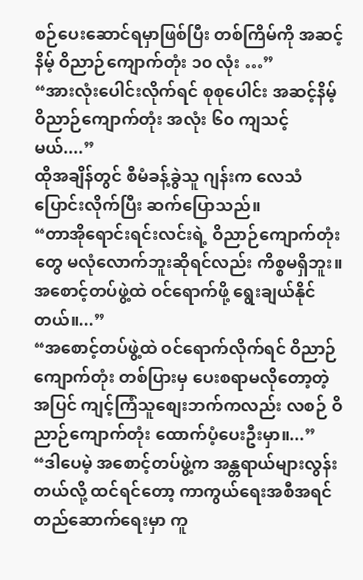စဉ်ပေးဆောင်ရမှာဖြစ်ပြီး တစ်ကြိမ်ကို အဆင့်နိမ့် ဝိညာဉ်ကျောက်တုံး ၁၀ လုံး …”
“အားလုံးပေါင်းလိုက်ရင် စုစုပေါင်း အဆင့်နိမ့် ဝိညာဉ်ကျောက်တုံး အလုံး ၆၀ ကျသင့်မယ်....”
ထိုအချိန်တွင် စီမံခန့်ခွဲသူ ဂျန်းက လေသံပြောင်းလိုက်ပြီး ဆက်ပြောသည်။
“တာအိုရောင်းရင်းလင်းရဲ့ ဝိညာဉ်ကျောက်တုံးတွေ မလုံလောက်ဘူးဆိုရင်လည်း ကိစ္စမရှိဘူး။ အစောင့်တပ်ဖွဲ့ထဲ ဝင်ရောက်ဖို့ ရွေးချယ်နိုင်တယ်။...”
“အစောင့်တပ်ဖွဲ့ထဲ ဝင်ရောက်လိုက်ရင် ဝိညာဉ်ကျောက်တုံး တစ်ပြားမှ ပေးစရာမလိုတော့တဲ့အပြင် ကျင့်ကြံသူစျေးဘက်ကလည်း လစဉ် ဝိညာဉ်ကျောက်တုံး ထောက်ပံ့ပေးဦးမှာ။...”
“ဒါပေမဲ့ အစောင့်တပ်ဖွဲ့က အန္တရာယ်များလွန်းတယ်လို့ ထင်ရင်တော့ ကာကွယ်ရေးအစီအရင် တည်ဆောက်ရေးမှာ ကူ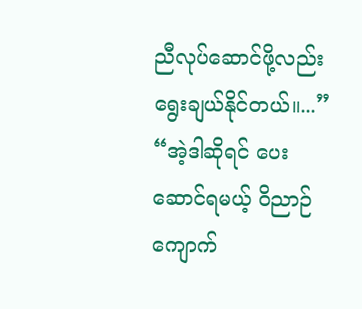ညီလုပ်ဆောင်ဖို့လည်း ရွေးချယ်နိုင်တယ်။...”
“အဲ့ဒါဆိုရင် ပေးဆောင်ရမယ့် ဝိညာဉ်ကျောက်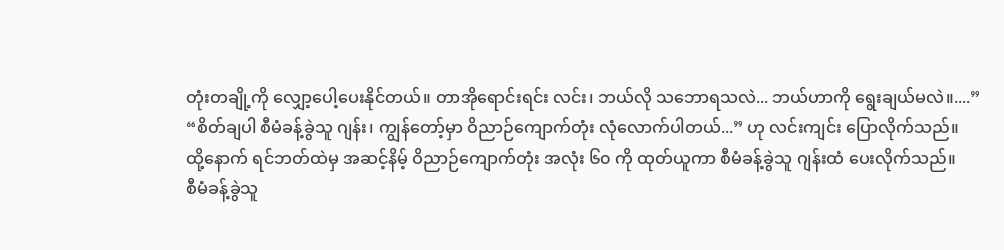တုံးတချို့ကို လျှော့ပေါ့ပေးနိုင်တယ်။ တာအိုရောင်းရင်း လင်း၊ ဘယ်လို သဘောရသလဲ... ဘယ်ဟာကို ရွေးချယ်မလဲ။....”
“စိတ်ချပါ စီမံခန့်ခွဲသူ ဂျန်း၊ ကျွန်တော့်မှာ ဝိညာဉ်ကျောက်တုံး လုံလောက်ပါတယ်...” ဟု လင်းကျင်း ပြောလိုက်သည်။
ထို့နောက် ရင်ဘတ်ထဲမှ အဆင့်နိမ့် ဝိညာဉ်ကျောက်တုံး အလုံး ၆၀ ကို ထုတ်ယူကာ စီမံခန့်ခွဲသူ ဂျန်းထံ ပေးလိုက်သည်။
စီမံခန့်ခွဲသူ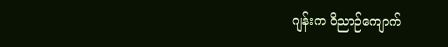ဂျန်းက ဝိညာဉ်ကျောက်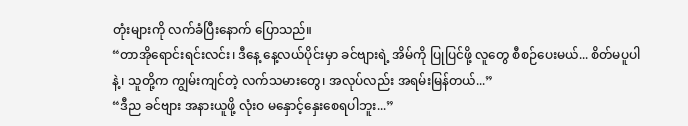တုံးများကို လက်ခံပြီးနောက် ပြောသည်။
“တာအိုရောင်းရင်းလင်း၊ ဒီနေ့ နေ့လယ်ပိုင်းမှာ ခင်ဗျားရဲ့ အိမ်ကို ပြုပြင်ဖို့ လူတွေ စီစဉ်ပေးမယ်... စိတ်မပူပါနဲ့၊ သူတို့က ကျွမ်းကျင်တဲ့ လက်သမားတွေ၊ အလုပ်လည်း အရမ်းမြန်တယ်...”
“ဒီည ခင်ဗျား အနားယူဖို့ လုံးဝ မနှောင့်နှေးစေရပါဘူး...”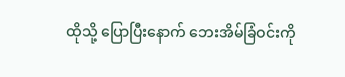ထိုသို့ ပြောပြီးနောက် ဘေးအိမ်ခြံဝင်းကို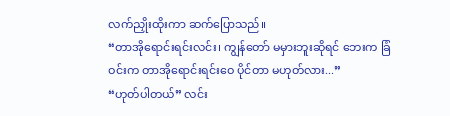လက်ညှိုးထိုးကာ ဆက်ပြောသည်။
“တာအိုရောင်းရင်းလင်း၊ ကျွန်တော် မမှားဘူးဆိုရင် ဘေးက ခြံဝင်းက တာအိုရောင်းရင်းဝေ ပိုင်တာ မဟုတ်လား...”
“ဟုတ်ပါတယ်” လင်း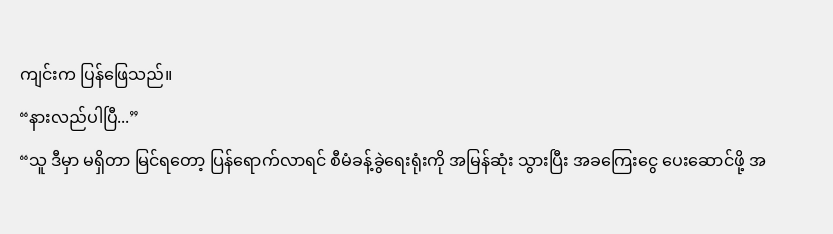ကျင်းက ပြန်ဖြေသည်။
“နားလည်ပါပြီ...”
“သူ ဒီမှာ မရှိတာ မြင်ရတော့ ပြန်ရောက်လာရင် စီမံခန့်ခွဲရေးရုံးကို အမြန်ဆုံး သွားပြီး အခကြေးငွေ ပေးဆောင်ဖို့ အ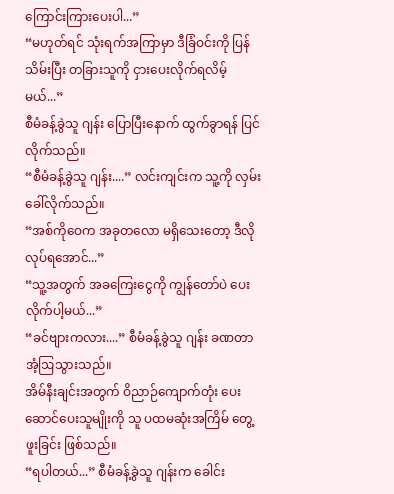ကြောင်းကြားပေးပါ...”
“မဟုတ်ရင် သုံးရက်အကြာမှာ ဒီခြံဝင်းကို ပြန်သိမ်းပြီး တခြားသူကို ငှားပေးလိုက်ရလိမ့်မယ်...”
စီမံခန့်ခွဲသူ ဂျန်း ပြောပြီးနောက် ထွက်ခွာရန် ပြင်လိုက်သည်။
“စီမံခန့်ခွဲသူ ဂျန်း....” လင်းကျင်းက သူ့ကို လှမ်းခေါ်လိုက်သည်။
“အစ်ကိုဝေက အခုတလော မရှိသေးတော့ ဒီလိုလုပ်ရအောင်...”
“သူ့အတွက် အခကြေးငွေကို ကျွန်တော်ပဲ ပေးလိုက်ပါ့မယ်...”
“ခင်ဗျားကလား....” စီမံခန့်ခွဲသူ ဂျန်း ခဏတာ အံ့ဩသွားသည်။
အိမ်နီးချင်းအတွက် ဝိညာဉ်ကျောက်တုံး ပေးဆောင်ပေးသူမျိုးကို သူ ပထမဆုံးအကြိမ် တွေ့ဖူးခြင်း ဖြစ်သည်။
“ရပါတယ်...” စီမံခန့်ခွဲသူ ဂျန်းက ခေါင်း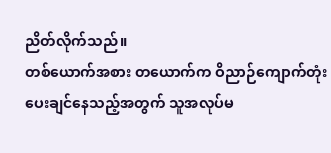ညိတ်လိုက်သည်။
တစ်ယောက်အစား တယောက်က ဝိညာဉ်ကျောက်တုံး ပေးချင်နေသည့်အတွက် သူအလုပ်မ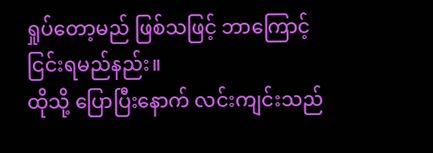ရှုပ်တော့မည် ဖြစ်သဖြင့် ဘာကြောင့် ငြင်းရမည်နည်း။
ထိုသို့ ပြောပြီးနောက် လင်းကျင်းသည်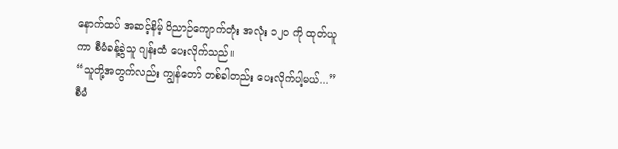နောက်ထပ် အဆင့်နိမ့် ဝိညာဉ်ကျောက်တုံး အလုံး ၁၂၀ ကို ထုတ်ယူကာ စီမံခန့်ခွဲသူ ဂျန်းထံ ပေးလိုက်သည်။
“သူတို့အတွက်လည်း ကျွန်တော် တစ်ခါတည်း ပေးလိုက်ပါ့မယ်...”
စီမံ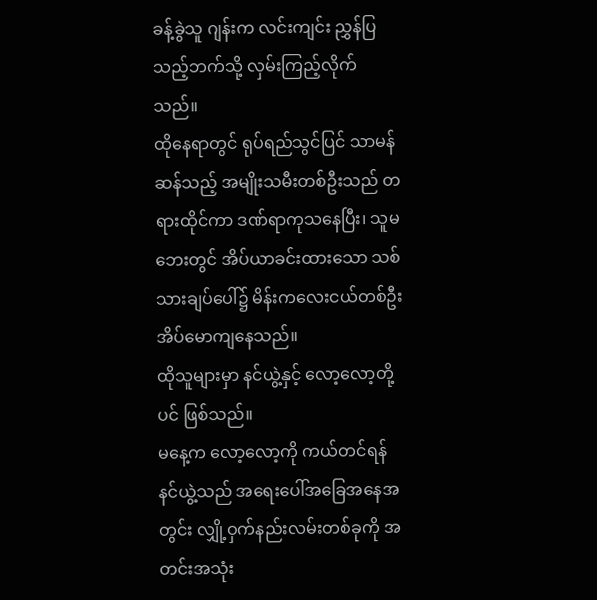ခန့်ခွဲသူ ဂျန်းက လင်းကျင်း ညွှန်ပြသည့်ဘက်သို့ လှမ်းကြည့်လိုက်သည်။
ထိုနေရာတွင် ရုပ်ရည်သွင်ပြင် သာမန်ဆန်သည့် အမျိုးသမီးတစ်ဦးသည် တရားထိုင်ကာ ဒဏ်ရာကုသနေပြီး၊ သူမဘေးတွင် အိပ်ယာခင်းထားသော သစ်သားချပ်ပေါ်၌ မိန်းကလေးငယ်တစ်ဦး အိပ်မောကျနေသည်။
ထိုသူများမှာ နင်ယွဲ့နှင့် လော့လော့တို့ပင် ဖြစ်သည်။
မနေ့က လော့လော့ကို ကယ်တင်ရန် နင်ယွဲ့သည် အရေးပေါ်အခြေအနေအတွင်း လျှို့ဝှက်နည်းလမ်းတစ်ခုကို အတင်းအသုံး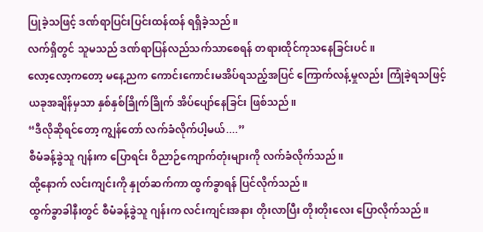ပြုခဲ့သဖြင့် ဒဏ်ရာပြင်းပြင်းထန်ထန် ရရှိခဲ့သည်။
လက်ရှိတွင် သူမသည် ဒဏ်ရာပြန်လည်သက်သာစေရန် တရားထိုင်ကုသနေခြင်းပင်။
လော့လော့ကတော့ မနေ့ညက ကောင်းကောင်းမအိပ်ရသည့်အပြင် ကြောက်လန့်မှုလည်း ကြုံခဲ့ရသဖြင့် ယခုအချိန်မှသာ နှစ်နှစ်ခြိုက်ခြိုက် အိပ်ပျော်နေခြင်း ဖြစ်သည်။
“ဒီလိုဆိုရင်တော့ ကျွန်တော် လက်ခံလိုက်ပါ့မယ်....”
စီမံခန့်ခွဲသူ ဂျန်းက ပြောရင်း ဝိညာဉ်ကျောက်တုံးများကို လက်ခံလိုက်သည်။
ထို့နောက် လင်းကျင်းကို နှုတ်ဆက်ကာ ထွက်ခွာရန် ပြင်လိုက်သည်။
ထွက်ခွာခါနီးတွင် စီမံခန့်ခွဲသူ ဂျန်းက လင်းကျင်းအနား တိုးလာပြီး တိုးတိုးလေး ပြောလိုက်သည်။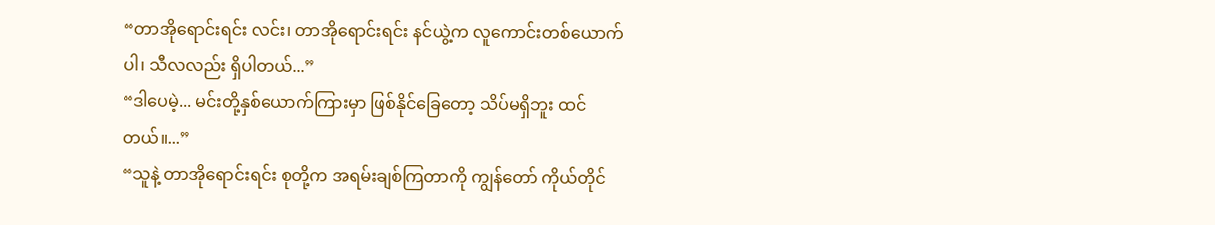“တာအိုရောင်းရင်း လင်း၊ တာအိုရောင်းရင်း နင်ယွဲ့က လူကောင်းတစ်ယောက်ပါ၊ သီလလည်း ရှိပါတယ်...”
“ဒါပေမဲ့... မင်းတို့နှစ်ယောက်ကြားမှာ ဖြစ်နိုင်ခြေတော့ သိပ်မရှိဘူး ထင်တယ်။...”
“သူနဲ့ တာအိုရောင်းရင်း စုတို့က အရမ်းချစ်ကြတာကို ကျွန်တော် ကိုယ်တိုင်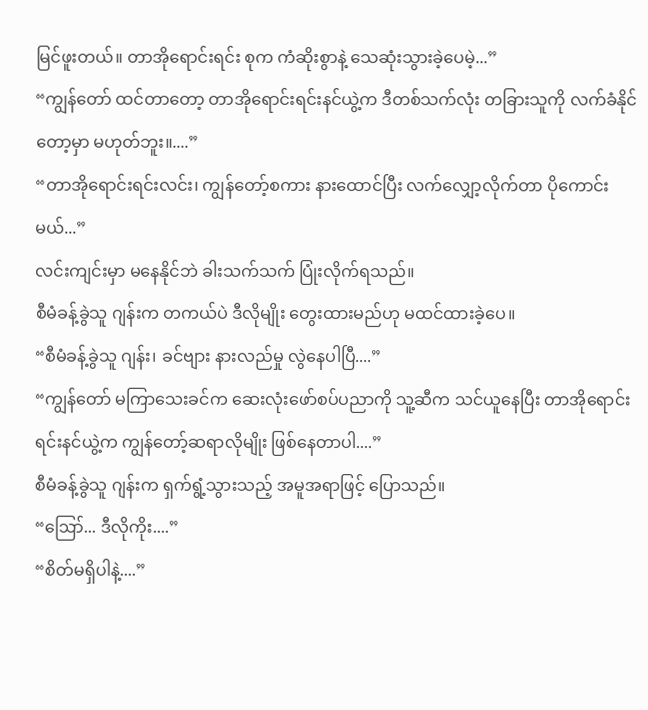မြင်ဖူးတယ်။ တာအိုရောင်းရင်း စုက ကံဆိုးစွာနဲ့ သေဆုံးသွားခဲ့ပေမဲ့...”
“ကျွန်တော် ထင်တာတော့ တာအိုရောင်းရင်းနင်ယွဲ့က ဒီတစ်သက်လုံး တခြားသူကို လက်ခံနိုင်တော့မှာ မဟုတ်ဘူး။....”
“တာအိုရောင်းရင်းလင်း၊ ကျွန်တော့်စကား နားထောင်ပြီး လက်လျှော့လိုက်တာ ပိုကောင်းမယ်...”
လင်းကျင်းမှာ မနေနိုင်ဘဲ ခါးသက်သက် ပြုံးလိုက်ရသည်။
စီမံခန့်ခွဲသူ ဂျန်းက တကယ်ပဲ ဒီလိုမျိုး တွေးထားမည်ဟု မထင်ထားခဲ့ပေ။
“စီမံခန့်ခွဲသူ ဂျန်း၊ ခင်ဗျား နားလည်မှု လွဲနေပါပြီ....”
“ကျွန်တော် မကြာသေးခင်က ဆေးလုံးဖော်စပ်ပညာကို သူ့ဆီက သင်ယူနေပြီး တာအိုရောင်းရင်းနင်ယွဲ့က ကျွန်တော့်ဆရာလိုမျိုး ဖြစ်နေတာပါ....”
စီမံခန့်ခွဲသူ ဂျန်းက ရှက်ရွံ့သွားသည့် အမူအရာဖြင့် ပြောသည်။
“ဪ... ဒီလိုကိုး....”
“စိတ်မရှိပါနဲ့....”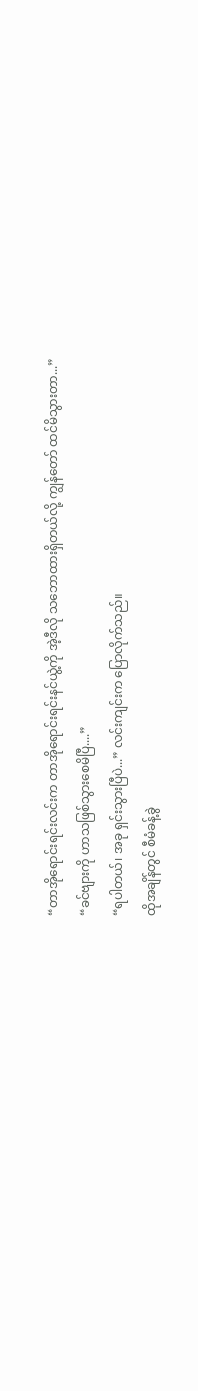“တာအိုရောင်းရင်းလင်းက တာအိုရောင်းရင်းနင်ယွဲ့ကို အဲ့ဒီလို သဘောထားရှိတယ်လို့ ကျွန်တော် ထင်မိသွားတာ...”
“ခင်ဗျားကို ဟာသဖြစ်သွားစေမိပြီ....”
“ရပါတယ်၊ အခု ရှင်းသွားပြီပဲ...” လင်းကျင်းက ပြောလိုက်သည်။
ထိုအချိန်တွင် စီမံခန့်ခွဲ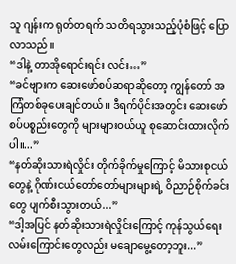သူ ဂျန်းက ရုတ်တရက် သတိရသွားသည့်ပုံစံဖြင့် ပြောလာသည်။
“ဒါနဲ့ တာအိုရောင်းရင်း လင်း…”
“ခင်ဗျားက ဆေးဖော်စပ်ဆရာဆိုတော့ ကျွန်တော် အကြံတစ်ခုပေးချင်တယ်။ ဒီရက်ပိုင်းအတွင်း ဆေးဖော်စပ်ပစ္စည်းတွေကို များများဝယ်ယူ စုဆောင်းထားလိုက်ပါ။...”
“နတ်ဆိုးသားရဲလှိုင်း တိုက်ခိုက်မှုကြောင့် မိသားစုငယ်တွေနဲ့ ဂိုဏ်းငယ်တော်တော်များများရဲ့ ဝိညာဉ်စိုက်ခင်းတွေ ပျက်စီးသွားတယ်...”
“ဒါ့အပြင် နတ်ဆိုးသားရဲလှိုင်းကြောင့် ကုန်သွယ်ရေးလမ်းကြောင်းတွေလည်း မချောမွေ့တော့ဘူး...”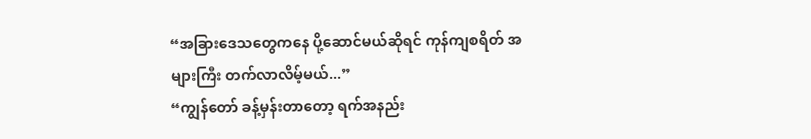“အခြားဒေသတွေကနေ ပို့ဆောင်မယ်ဆိုရင် ကုန်ကျစရိတ် အများကြီး တက်လာလိမ့်မယ်...”
“ကျွန်တော် ခန့်မှန်းတာတော့ ရက်အနည်း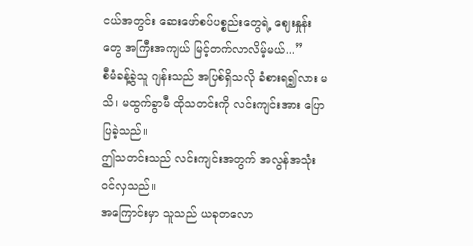ငယ်အတွင်း ဆေးဖော်စပ်ပစ္စည်းတွေရဲ့ ဈေးနှုန်းတွေ အကြီးအကျယ် မြင့်တက်လာလိမ့်မယ်...”
စီမံခန့်ခွဲသူ ဂျန်းသည် အပြစ်ရှိသလို ခံစားရ၍လား မသိ၊ မထွက်ခွာမီ ထိုသတင်းကို လင်းကျင်းအား ပြောပြခဲ့သည်။
ဤသတင်းသည် လင်းကျင်းအတွက် အလွန်အသုံးဝင်လှသည်။
အကြောင်းမှာ သူသည် ယခုတလော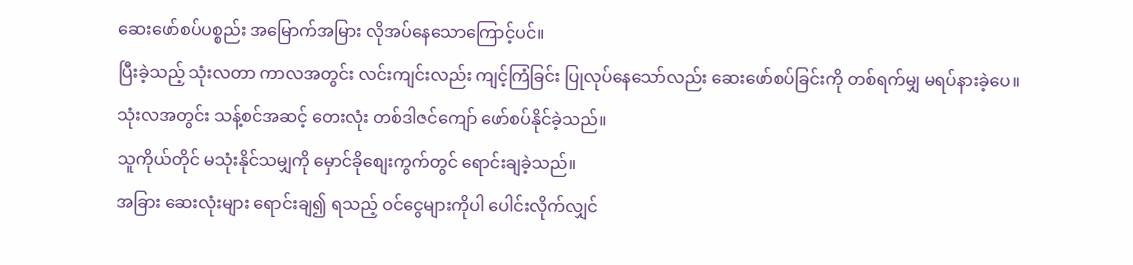ဆေးဖော်စပ်ပစ္စည်း အမြောက်အမြား လိုအပ်နေသောကြောင့်ပင်။
ပြီးခဲ့သည့် သုံးလတာ ကာလအတွင်း လင်းကျင်းလည်း ကျင့်ကြံခြင်း ပြုလုပ်နေသော်လည်း ဆေးဖော်စပ်ခြင်းကို တစ်ရက်မျှ မရပ်နားခဲ့ပေ။
သုံးလအတွင်း သန့်စင်အဆင့် တေးလုံး တစ်ဒါဇင်ကျော် ဖော်စပ်နိုင်ခဲ့သည်။
သူကိုယ်တိုင် မသုံးနိုင်သမျှကို မှောင်ခိုစျေးကွက်တွင် ရောင်းချခဲ့သည်။
အခြား ဆေးလုံးများ ရောင်းချ၍ ရသည့် ဝင်ငွေများကိုပါ ပေါင်းလိုက်လျှင်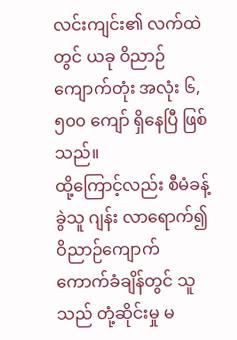လင်းကျင်း၏ လက်ထဲတွင် ယခု ဝိညာဉ်ကျောက်တုံး အလုံး ၆,၅၀၀ ကျော် ရှိနေပြီ ဖြစ်သည်။
ထို့ကြောင့်လည်း စီမံခန့်ခွဲသူ ဂျန်း လာရောက်၍ ဝိညာဉ်ကျောက် ကောက်ခံချိန်တွင် သူသည် တုံ့ဆိုင်းမှု မ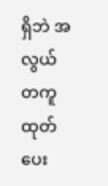ရှိဘဲ အလွယ်တကူ ထုတ်ပေး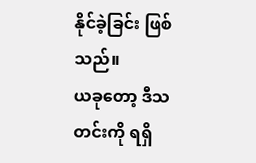နိုင်ခဲ့ခြင်း ဖြစ်သည်။
ယခုတော့ ဒီသတင်းကို ရရှိ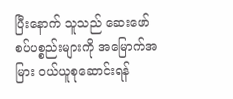ပြီးနောက် သူသည် ဆေးဖော်စပ်ပစ္စည်းများကို အမြောက်အမြား ဝယ်ယူစုဆောင်းရန်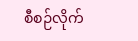စီစဉ်လိုက်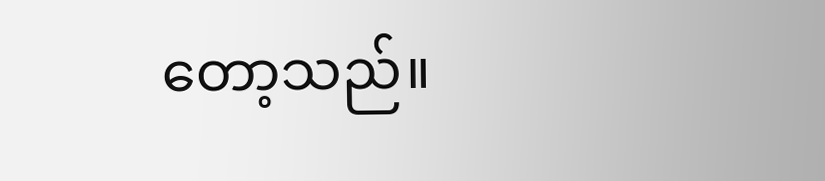တော့သည်။